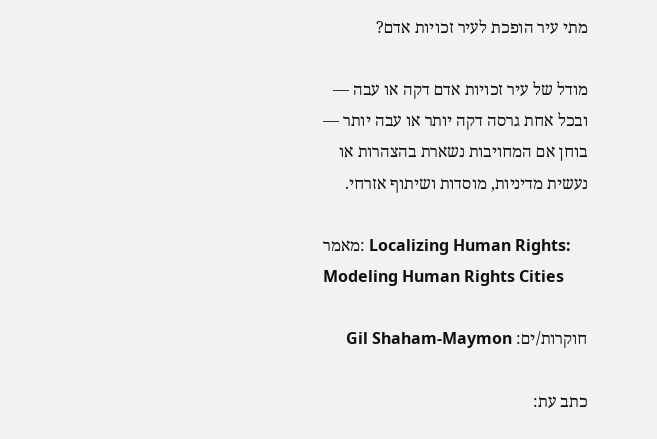מתי עיר הופכת לעיר זכויות אדם?

מודל של עיר זכויות אדם דקה או עבה — ובכל אחת גרסה דקה יותר או עבה יותר — בוחן אם המחויבות נשארת בהצהרות או נעשית מדיניות, מוסדות ושיתוף אזרחי.

מאמר: Localizing Human Rights: Modeling Human Rights Cities

חוקרות/ים: Gil Shaham-Maymon

כתב עת: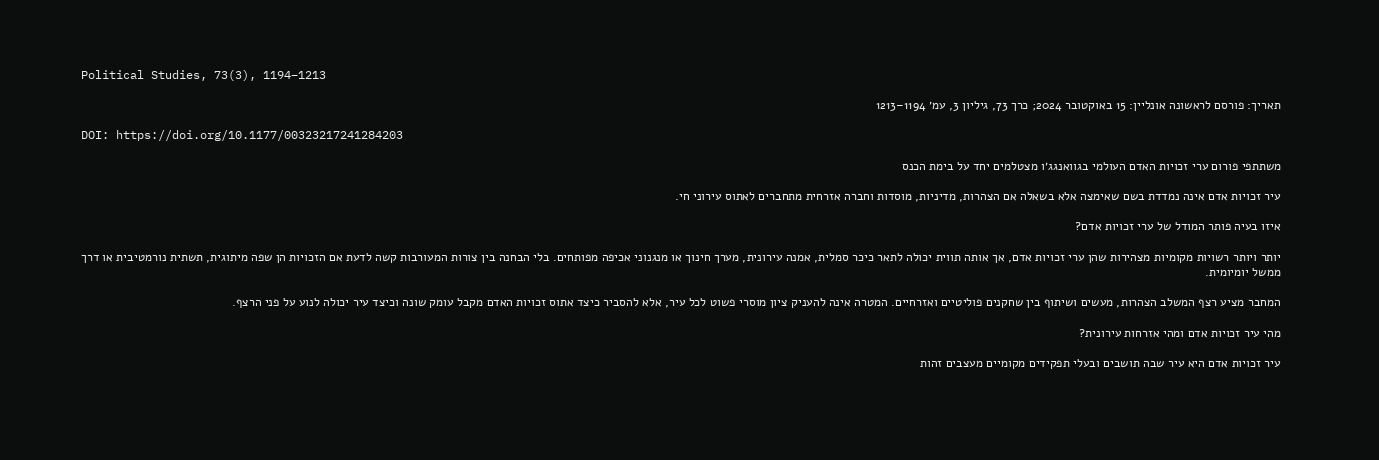Political Studies, 73(3), 1194–1213

תאריך: פורסם לראשונה אונליין: 15 באוקטובר 2024; כרך 73, גיליון 3, עמ׳ 1194–1213

DOI: https://doi.org/10.1177/00323217241284203

משתתפי פורום ערי זכויות האדם העולמי בגוואנגג׳ו מצטלמים יחד על בימת הכנס

עיר זכויות אדם אינה נמדדת בשם שאימצה אלא בשאלה אם הצהרות, מדיניות, מוסדות וחברה אזרחית מתחברים לאתוס עירוני חי.

איזו בעיה פותר המודל של ערי זכויות אדם?

יותר ויותר רשויות מקומיות מצהירות שהן ערי זכויות אדם, אך אותה תווית יכולה לתאר כיכר סמלית, אמנה עירונית, מערך חינוך או מנגנוני אכיפה מפותחים. בלי הבחנה בין צורות המעורבות קשה לדעת אם הזכויות הן שפה מיתוגית, תשתית נורמטיבית או דרך ממשל יומיומית.

המחבר מציע רצף המשלב הצהרות, מעשים ושיתוף בין שחקנים פוליטיים ואזרחיים. המטרה אינה להעניק ציון מוסרי פשוט לכל עיר, אלא להסביר כיצד אתוס זכויות האדם מקבל עומק שונה וכיצד עיר יכולה לנוע על פני הרצף.

מהי עיר זכויות אדם ומהי אזרחות עירונית?

עיר זכויות אדם היא עיר שבה תושבים ובעלי תפקידים מקומיים מעצבים זהות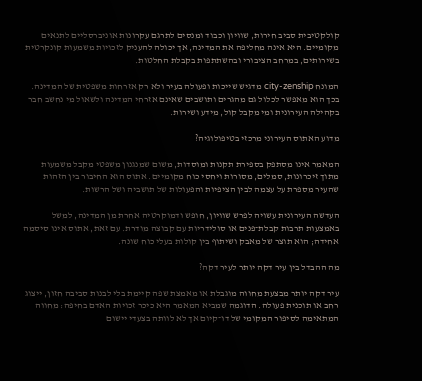קולקטיבית סביב חירות, שוויון וכבוד ומנסים לתרגם עקרונות אוניברסליים לתנאים מקומיים. היא אינה מחליפה את המדינה, אך יכולה להעניק לזכויות משמעות קונקרטית בשירותים, במרחב הציבורי ובהשתתפות בקבלת החלטות.

המונח city-zenship מדגיש שייכות ופעולה בעיר ולא רק אזרחות משפטית של המדינה. בכך הוא מאפשר לכלול גם מהגרים ותושבים שאינם אזרחי המדינה ולשאול מי נחשב חבר בקהילה העירונית ומי מקבל קול, מידע ושירות.

מדוע האתוס העירוני מרכזי בטיפולוגיה?

המאמר אינו מסתפק בספירת תקנות ומוסדות, משום שמנגנון משפטי מקבל משמעות מתוך זיכרונות, סמלים, מסורות ויחסי כוח מקומיים. אתוס הוא החיבור בין הזהות שהעיר מספרת על עצמה לבין הציפיות והפעולות של תושביה ושל הרשות.

העדשה העירונית עשויה לפרש שוויון, חופש ודמוקרטיה אחרת מן המדינה, למשל באמצעות תרבות קבלת־פנים או סולידריות עם קבוצה מודרת. עם זאת, אתוס אינו סיסמה אחידה; הוא תוצר של מאבק ושיתוף בין קולות בעלי כוח שונה.

מה ההבדל בין עיר דקה יותר לעיר דקה?

עיר דקה יותר מבצעת מחווה מוגבלת או מאמצת שפה קיימת בלי לבנות סביבה חזון, ייצוג רחב או תוכנית פעולה. הדוגמה שמביא המאמר היא כיכר זכויות האדם בחיפה: מחווה המתאימה לסיפור המקומי של דו־קיום אך לא לוותה בצעדי יישום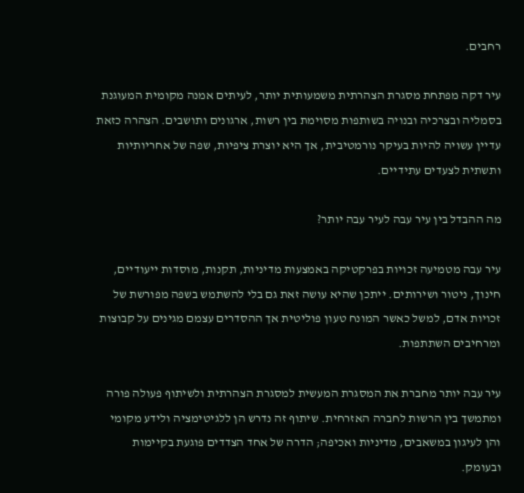רחבים.

עיר דקה מפתחת מסגרת הצהרתית משמעותית יותר, לעיתים אמנה מקומית המעוגנת בסמליה ובצרכיה ובנויה בשותפות מסוימת בין רשות, ארגונים ותושבים. הצהרה כזאת עדיין עשויה להיות בעיקר נורמטיבית, אך היא יוצרת ציפיות, שפה של אחריותיות ותשתית לצעדים עתידיים.

מה ההבדל בין עיר עבה לעיר עבה יותר?

עיר עבה מטמיעה זכויות בפרקטיקה באמצעות מדיניות, תקנות, מוסדות ייעודיים, חינוך, ניטור ושירותים. ייתכן שהיא עושה זאת גם בלי להשתמש בשפה מפורשת של זכויות אדם, למשל כאשר המונח טעון פוליטית אך ההסדרים עצמם מגינים על קבוצות ומרחיבים השתתפות.

עיר עבה יותר מחברת את המסגרת המעשית למסגרת הצהרתית ולשיתוף פעולה פורה ומתמשך בין הרשות לחברה האזרחית. שיתוף זה נדרש הן ללגיטימציה ולידע מקומי והן לעיגון במשאבים, מדיניות ואכיפה; הדרה של אחד הצדדים פוגעת בקיימות ובעומק.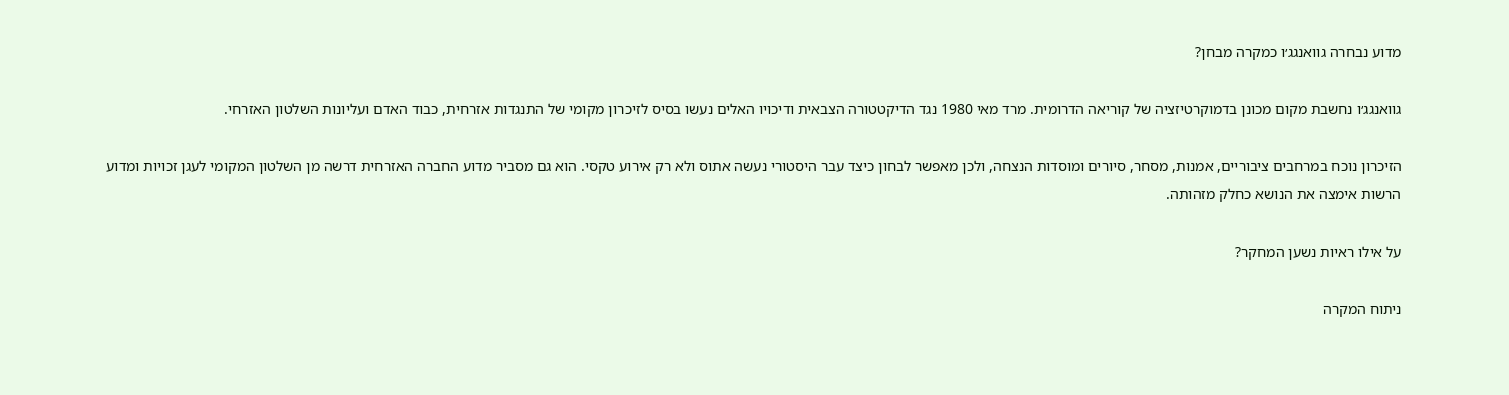מדוע נבחרה גוואנגג׳ו כמקרה מבחן?

גוואנגג׳ו נחשבת מקום מכונן בדמוקרטיזציה של קוריאה הדרומית. מרד מאי 1980 נגד הדיקטטורה הצבאית ודיכויו האלים נעשו בסיס לזיכרון מקומי של התנגדות אזרחית, כבוד האדם ועליונות השלטון האזרחי.

הזיכרון נוכח במרחבים ציבוריים, אמנות, מסחר, סיורים ומוסדות הנצחה, ולכן מאפשר לבחון כיצד עבר היסטורי נעשה אתוס ולא רק אירוע טקסי. הוא גם מסביר מדוע החברה האזרחית דרשה מן השלטון המקומי לעגן זכויות ומדוע הרשות אימצה את הנושא כחלק מזהותה.

על אילו ראיות נשען המחקר?

ניתוח המקרה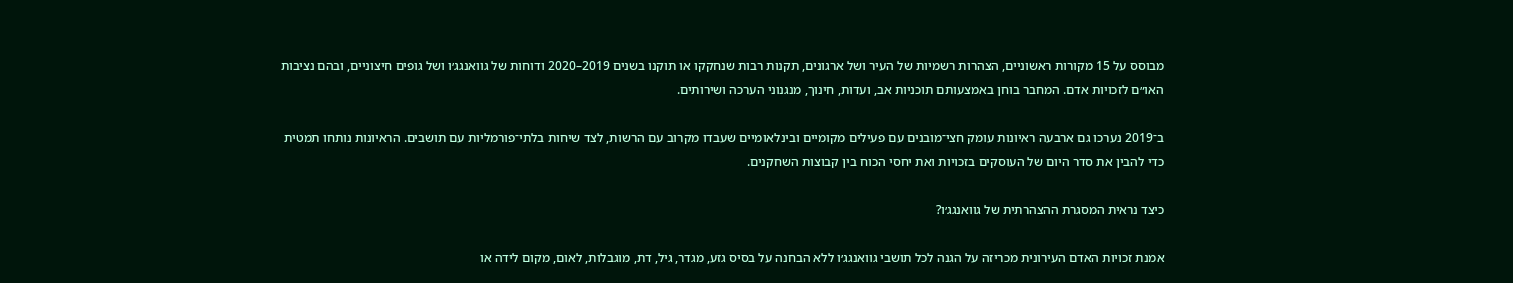מבוסס על 15 מקורות ראשוניים, הצהרות רשמיות של העיר ושל ארגונים, תקנות רבות שנחקקו או תוקנו בשנים 2019–2020 ודוחות של גוואנגג׳ו ושל גופים חיצוניים, ובהם נציבות האו״ם לזכויות אדם. המחבר בוחן באמצעותם תוכניות אב, ועדות, חינוך, מנגנוני הערכה ושירותים.

ב־2019 נערכו גם ארבעה ראיונות עומק חצי־מובנים עם פעילים מקומיים ובינלאומיים שעבדו מקרוב עם הרשות, לצד שיחות בלתי־פורמליות עם תושבים. הראיונות נותחו תמטית כדי להבין את סדר היום של העוסקים בזכויות ואת יחסי הכוח בין קבוצות השחקנים.

כיצד נראית המסגרת ההצהרתית של גוואנגג׳ו?

אמנת זכויות האדם העירונית מכריזה על הגנה לכל תושבי גוואנגג׳ו ללא הבחנה על בסיס גזע, מגדר, גיל, דת, מוגבלות, לאום, מקום לידה או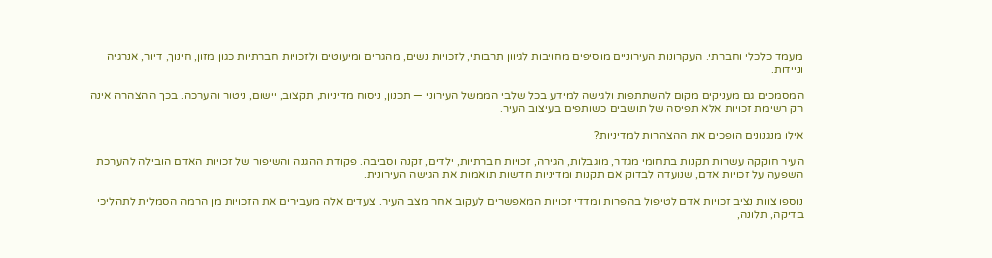מעמד כלכלי וחברתי. העקרונות העירוניים מוסיפים מחויבות לגיוון תרבותי, לזכויות נשים, מהגרים ומיעוטים ולזכויות חברתיות כגון מזון, חינוך, דיור, אנרגיה וניידות.

המסמכים גם מעניקים מקום להשתתפות ולגישה למידע בכל שלבי הממשל העירוני — תכנון, ניסוח מדיניות, תקצוב, יישום, ניטור והערכה. בכך ההצהרה אינה רק רשימת זכויות אלא תפיסה של תושבים כשותפים בעיצוב העיר.

אילו מנגנונים הופכים את ההצהרות למדיניות?

העיר חוקקה עשרות תקנות בתחומי מגדר, מוגבלות, הגירה, זכויות חברתיות, ילדים, זקנה וסביבה. פקודת ההגנה והשיפור של זכויות האדם הובילה להערכת השפעה על זכויות אדם, שנועדה לבדוק אם תקנות ומדיניות חדשות תואמות את הגישה העירונית.

נוספו צוות נציב זכויות אדם לטיפול בהפרות ומדדי זכויות המאפשרים לעקוב אחר מצב העיר. צעדים אלה מעבירים את הזכויות מן הרמה הסמלית לתהליכי בדיקה, תלונה,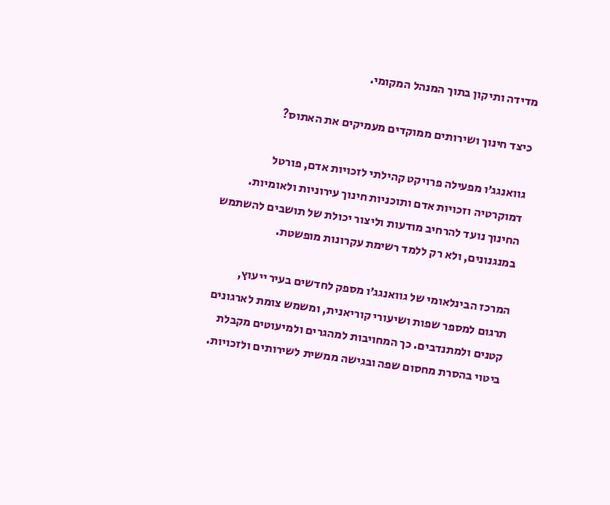מדידה ותיקון בתוך המנהל המקומי.

כיצד חינוך ושירותים ממוקדים מעמיקים את האתוס?

גוואנגג׳ו מפעילה פרויקט קהילתי לזכויות אדם, פורטל דמוקרטיה וזכויות אדם ותוכניות חינוך עירוניות ולאומיות. החינוך נועד להרחיב מודעות וליצור יכולת של תושבים להשתמש במנגנונים, ולא רק ללמד רשימת עקרונות מופשטת.

המרכז הבינלאומי של גוואנגג׳ו מספק לחדשים בעיר ייעוץ, תרגום למספר שפות ושיעורי קוריאנית, ומשמש צומת לארגונים קטנים ולמתנדבים. כך המחויבות למהגרים ולמיעוטים מקבלת ביטוי בהסרת מחסום שפה ובגישה ממשית לשירותים ולזכויות.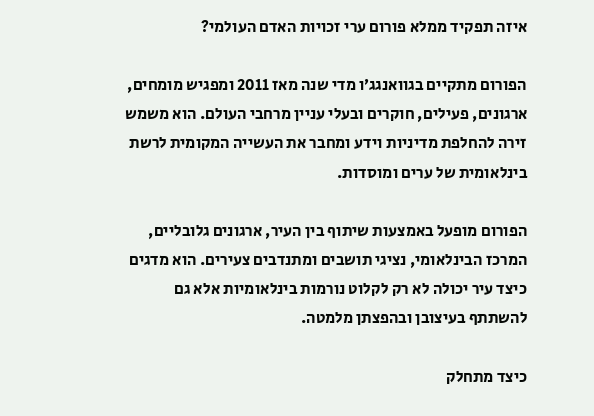איזה תפקיד ממלא פורום ערי זכויות האדם העולמי?

הפורום מתקיים בגוואנגג׳ו מדי שנה מאז 2011 ומפגיש מומחים, ארגונים, פעילים, חוקרים ובעלי עניין מרחבי העולם. הוא משמש זירה להחלפת מדיניות וידע ומחבר את העשייה המקומית לרשת בינלאומית של ערים ומוסדות.

הפורום מופעל באמצעות שיתוף בין העיר, ארגונים גלובליים, המרכז הבינלאומי, נציגי תושבים ומתנדבים צעירים. הוא מדגים כיצד עיר יכולה לא רק לקלוט נורמות בינלאומיות אלא גם להשתתף בעיצובן ובהפצתן מלמטה.

כיצד מתחלק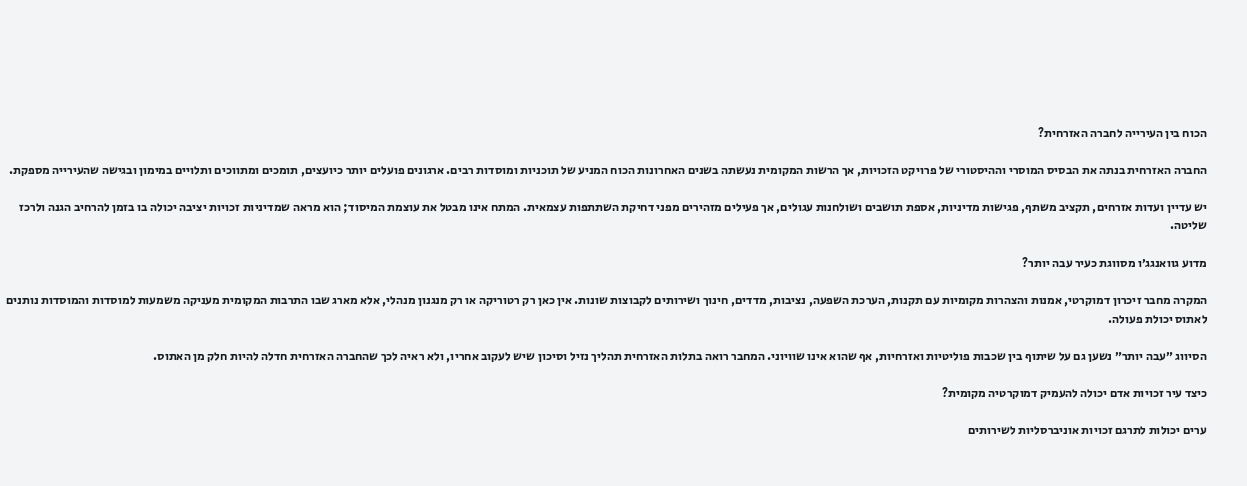הכוח בין העירייה לחברה האזרחית?

החברה האזרחית בנתה את הבסיס המוסרי וההיסטורי של פרויקט הזכויות, אך הרשות המקומית נעשתה בשנים האחרונות הכוח המניע של תוכניות ומוסדות רבים. ארגונים פועלים יותר כיועצים, תומכים ומתווכים ותלויים במימון ובגישה שהעירייה מספקת.

יש עדיין ועדות אזרחים, תקציב משתף, פגישות מדיניות, אספת תושבים ושולחנות עגולים, אך פעילים מזהירים מפני דחיקת השתתפות עצמאית. המתח אינו מבטל את עוצמת המיסוד; הוא מראה שמדיניות זכויות יציבה יכולה בו בזמן להרחיב הגנה ולרכז שליטה.

מדוע גוואנגג׳ו מסווגת כעיר עבה יותר?

המקרה מחבר זיכרון דמוקרטי, אמנות והצהרות מקומיות עם תקנות, הערכת השפעה, נציבות, מדדים, חינוך ושירותים לקבוצות שונות. אין כאן רק רטוריקה או רק מנגנון מנהלי, אלא מארג שבו התרבות המקומית מעניקה משמעות למוסדות והמוסדות נותנים לאתוס יכולת פעולה.

הסיווג ״עבה יותר״ נשען גם על שיתוף בין שכבות פוליטיות ואזרחיות, אף שהוא אינו שוויוני. המחבר רואה בתלות האזרחית תהליך נזיל וסיכון שיש לעקוב אחריו, ולא ראיה לכך שהחברה האזרחית חדלה להיות חלק מן האתוס.

כיצד עיר זכויות אדם יכולה להעמיק דמוקרטיה מקומית?

ערים יכולות לתרגם זכויות אוניברסליות לשירותים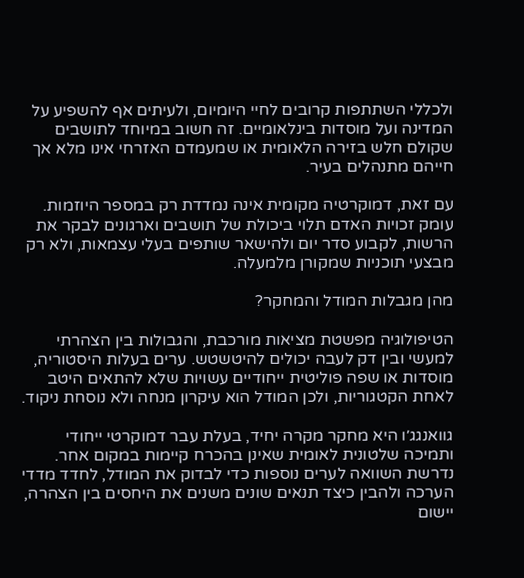ולכללי השתתפות קרובים לחיי היומיום, ולעיתים אף להשפיע על המדינה ועל מוסדות בינלאומיים. זה חשוב במיוחד לתושבים שקולם חלש בזירה הלאומית או שמעמדם האזרחי אינו מלא אך חייהם מתנהלים בעיר.

עם זאת, דמוקרטיה מקומית אינה נמדדת רק במספר היוזמות. עומק זכויות האדם תלוי ביכולת של תושבים וארגונים לבקר את הרשות, לקבוע סדר יום ולהישאר שותפים בעלי עצמאות, ולא רק מבצעי תוכניות שמקורן מלמעלה.

מהן מגבלות המודל והמחקר?

הטיפולוגיה מפשטת מציאות מורכבת, והגבולות בין הצהרתי למעשי ובין דק לעבה יכולים להיטשטש. ערים בעלות היסטוריה, מוסדות או שפה פוליטית ייחודיים עשויות שלא להתאים היטב לאחת הקטגוריות, ולכן המודל הוא עיקרון מנחה ולא נוסחת ניקוד.

גוואנגג׳ו היא מחקר מקרה יחיד, בעלת עבר דמוקרטי ייחודי ותמיכה שלטונית לאומית שאינן בהכרח קיימות במקום אחר. נדרשת השוואה לערים נוספות כדי לבדוק את המודל, לחדד מדדי הערכה ולהבין כיצד תנאים שונים משנים את היחסים בין הצהרה, יישום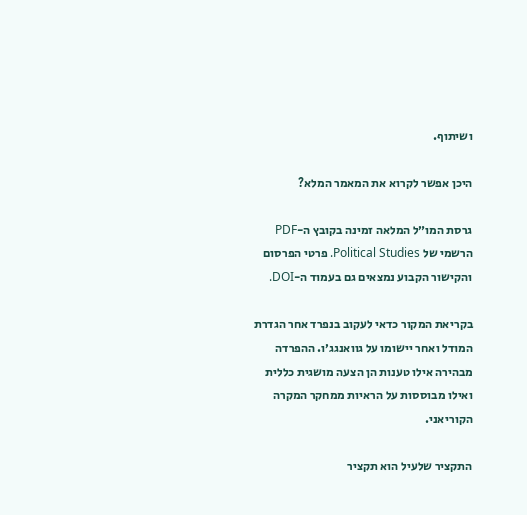ושיתוף.

היכן אפשר לקרוא את המאמר המלא?

גרסת המו״ל המלאה זמינה בקובץ ה-PDF הרשמי של Political Studies. פרטי הפרסום והקישור הקבוע נמצאים גם בעמוד ה-DOI.

בקריאת המקור כדאי לעקוב בנפרד אחר הגדרת המודל ואחר יישומו על גוואנגג׳ו. ההפרדה מבהירה אילו טענות הן הצעה מושגית כללית ואילו מבוססות על הראיות ממחקר המקרה הקוריאני.

התקציר שלעיל הוא תקציר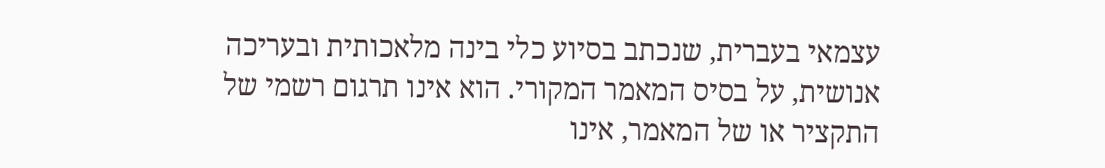עצמאי בעברית, שנכתב בסיוע כלי בינה מלאכותית ובעריכה אנושית, על בסיס המאמר המקורי. הוא אינו תרגום רשמי של התקציר או של המאמר, אינו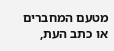מטעם המחברים או כתב העת,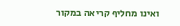ואינו מחליף קריאה במקור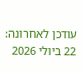עודכן לאחרונה: 22 ביולי 2026